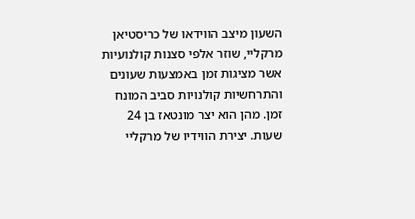השעון מיצב הווידאו של כריסטיאן מרקליי, שוזר אלפי סצנות קולנועיות אשר מציגות זמן באמצעות שעונים
והתרחשיות קולנויות סביב המונח זמן. מהן הוא יצר מונטאז בן 24 שעות. יצירת הווידיו של מרקליי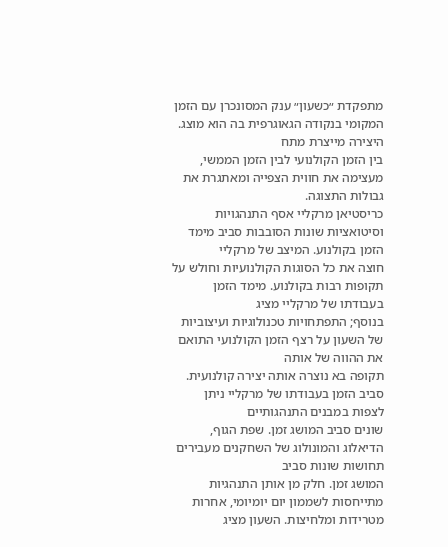מתפקדת ״כשעון״ ענק המסונכרן עם הזמן המקומי בנקודה הגאוגרפית בה הוא מוצג. היצירה מייצרת מתח
בין הזמן הקולנועי לבין הזמן הממשי, מעצימה את חווית הצפייה ומאתגרת את גבולות התצוגה.
כריסטיאן מרקליי אסף התנהגויות וסיטואציות שונות הסובבות סביב מימד הזמן בקולנוע. המיצב של מרקליי
חוצה את כל הסוגות הקולנועיות וחולש על תקופות רבות בקולנוע. מימד הזמן בעבודתו של מרקליי מציג
בנוסף; התפתחויות טכנולוגיות ועיצוביות של השעון על רצף הזמן הקולנועי התואם את ההווה של אותה
תקופה בא נוצרה אותה יצירה קולנועית. סביב הזמן בעבודתו של מרקליי ניתן לצפות במבנים התנהגותיים
שונים סביב המושג זמן. שפת הגוף, הדיאלוג והמונולוג של השחקנים מעבירים תחושות שונות סביב
המושג זמן. חלק מן אותן התנהגיות מתייחסות לשממון יום יומיומי, אחרות מטרידות ומלחיצות. השעון מציג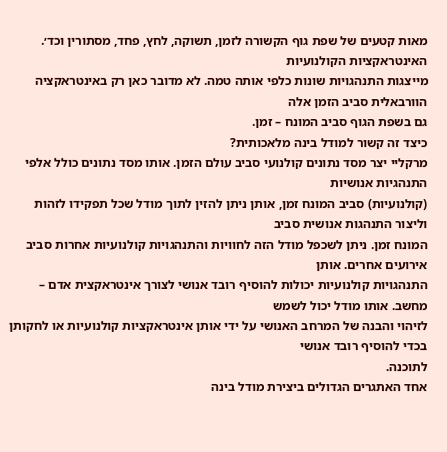מאות קטעים של שפת גוף הקשורה לזמן, תשוקה, לחץ, פחד, מסתורין וכד׳. האינטראקציות הקולנועיות
מייצגות התנהגויות שונות כלפי אותה טמה. לא מדובר כאן רק באינטראקציה הוורבאלית סביב הזמן אלה
גם בשפת הגוף סביב המונח – זמן.
כיצד זה קשור למודל בינה מלאכותית?
מרקליי יצר מסד נתונים קולנועי סביב עולם הזמן. אותו מסד נתונים כולל אלפי התנהגיות אנושיות
(קולנועיות) סביב המונח זמן, אותן ניתן להזין לתוך מודל שכל תפקידו לזהות וליצור התנהגות אנושית סביב
המונח זמן. ניתן לשכפל מודל הזה לחוויות והתנהגויות קולנועיות אחרות סביב אירועים אחרים. אותן
התנהגויות קולנועיות יכולות להוסיף רובד אנושי לצורך אינטראקצית אדם – מחשב. אותו מודל יכול לשמש
לזיהוי והבנה של המרחב האנושי על ידי אותן אינטראקציות קולנועיות או לחקותן בכדי להוסיף רובד אנושי
לתוכנה.
אחד האתגרים הגדולים ביצירת מודל בינה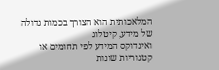המלאכותית הוא הצורך בכמות גדולה של מידע, קיטלוג
ואינדוקס המידע לפי תחומים או קטגוריות שונות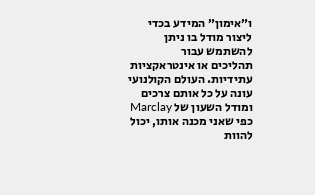ו״אימון״ המידע בכדי ליצור מודל בו ניתן להשתמש עבור
תהליכים או אינטראקציות עתידיות. העולם הקולנועי עונה על כל אותם צרכים ומודל השעון של Marclay
כפי שאני מכנה אותו, יכול להוות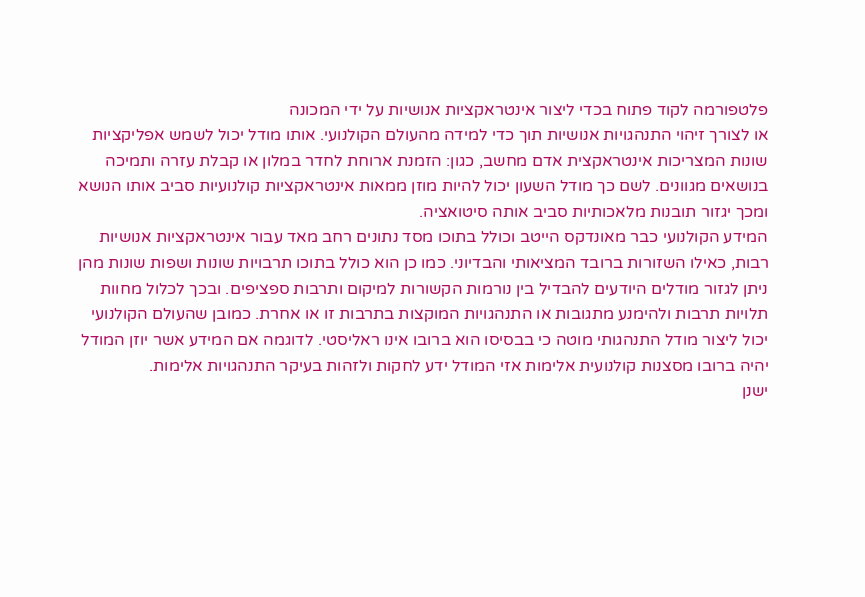פלטפורמה לקוד פתוח בכדי ליצור אינטראקציות אנושיות על ידי המכונה
או לצורך זיהוי התנהגויות אנושיות תוך כדי למידה מהעולם הקולנועי. אותו מודל יכול לשמש אפליקציות
שונות המצריכות אינטראקצית אדם מחשב, כגון: הזמנת ארוחת לחדר במלון או קבלת עזרה ותמיכה
בנושאים מגוונים. לשם כך מודל השעון יכול להיות מוזן ממאות אינטראקציות קולנועיות סביב אותו הנושא
ומכך יגזור תובנות מלאכותיות סביב אותה סיטואציה.
המידע הקולנועי כבר מאונדקס הייטב וכולל בתוכו מסד נתונים רחב מאד עבור אינטראקציות אנושיות
רבות, כאילו השזורות ברובד המציאותי והבדיוני. כמו כן הוא כולל בתוכו תרבויות שונות ושפות שונות מהן
ניתן לגזור מודלים היודעים להבדיל בין נורמות הקשורות למיקום ותרבות ספציפים. ובכך לכלול מחוות
תלויות תרבות ולהימנע מתגובות או התנהגויות המוקצות בתרבות זו או אחרת. כמובן שהעולם הקולנועי
יכול ליצור מודל התנהגותי מוטה כי בבסיסו הוא ברובו אינו ראליסטי. לדוגמה אם המידע אשר יוזן המודל
יהיה ברובו מסצנות קולנועית אלימות אזי המודל ידע לחקות ולזהות בעיקר התנהגויות אלימות.
ישנן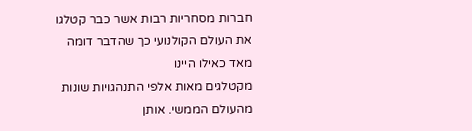חברות מסחריות רבות אשר כבר קטלגו את העולם הקולנועי כך שהדבר דומה מאד כאילו היינו
מקטלגים מאות אלפי התנהגויות שונות מהעולם הממשי. אותן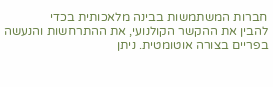חברות המשתמשות בבינה מלאכותית בכדי
להבין את ההקשר הקולנועי, את ההתרחשות והנעשה בפריים בצורה אוטומטית. ניתן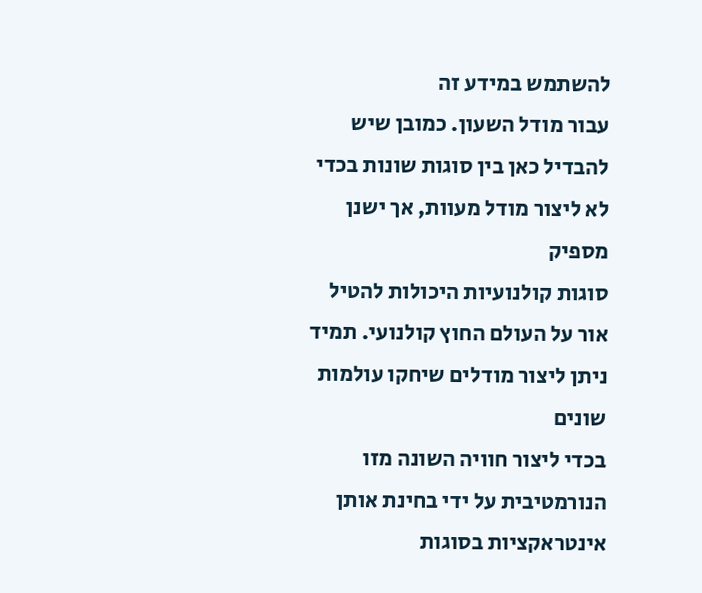להשתמש במידע זה
עבור מודל השעון. כמובן שיש להבדיל כאן בין סוגות שונות בכדי לא ליצור מודל מעוות, אך ישנן מספיק
סוגות קולנועיות היכולות להטיל אור על העולם החוץ קולנועי. תמיד ניתן ליצור מודלים שיחקו עולמות שונים
בכדי ליצור חוויה השונה מזו הנורמטיבית על ידי בחינת אותן אינטראקציות בסוגות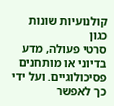קולנועיות שונות כגון
סרטי פעולה, מדע בדיוני או מותחנים פסיכולוגיים. ועל ידי כך לאפשר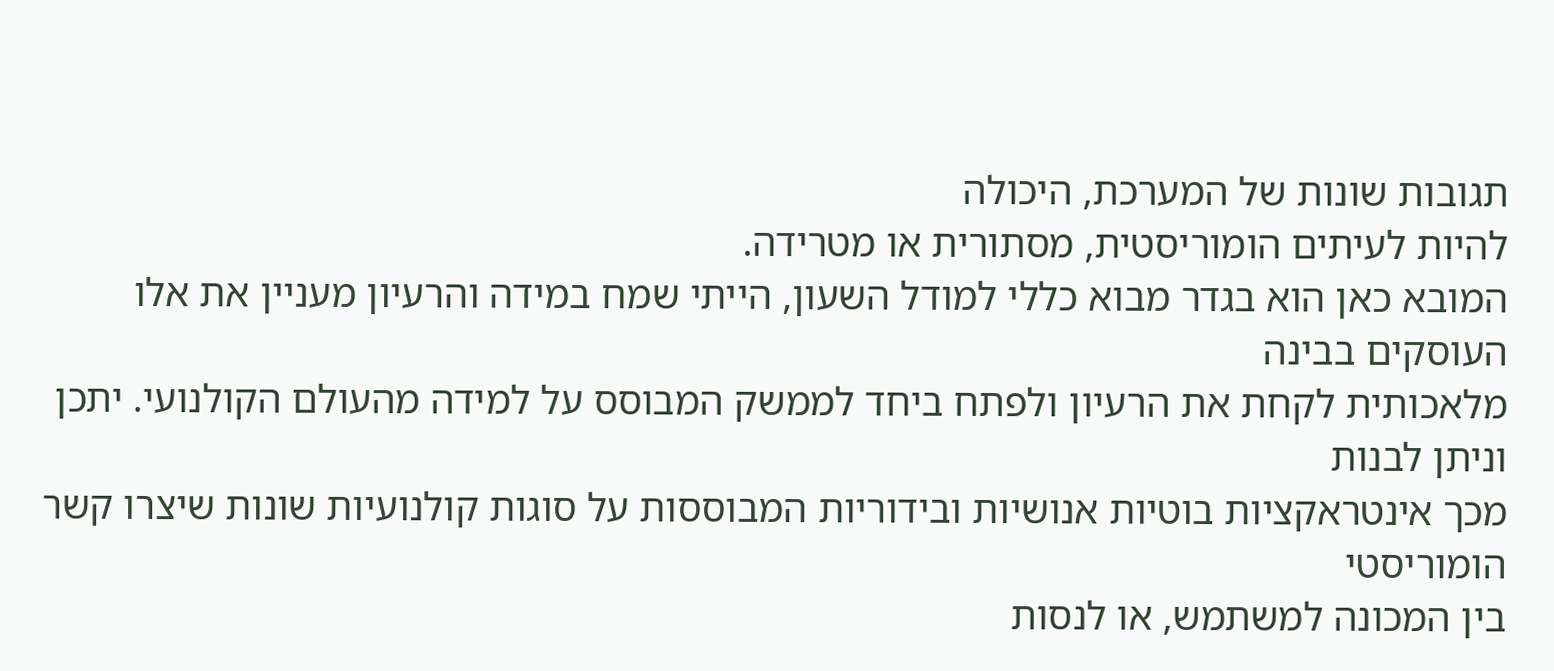תגובות שונות של המערכת, היכולה
להיות לעיתים הומוריסטית, מסתורית או מטרידה.
המובא כאן הוא בגדר מבוא כללי למודל השעון, הייתי שמח במידה והרעיון מעניין את אלו העוסקים בבינה
מלאכותית לקחת את הרעיון ולפתח ביחד לממשק המבוסס על למידה מהעולם הקולנועי. יתכן וניתן לבנות
מכך אינטראקציות בוטיות אנושיות ובידוריות המבוססות על סוגות קולנועיות שונות שיצרו קשר הומוריסטי
בין המכונה למשתמש, או לנסות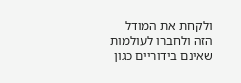ולקחת את המודל הזה ולחברו לעולמות שאינם בידוריים כגון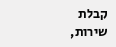קבלת
שירות,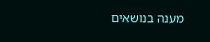מענה בנושאים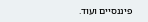פיננסיים ועוד.